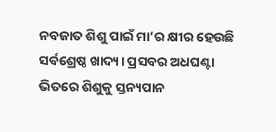ନବଜାତ ଶିଶୁ ପାଇଁ ମା’ର କ୍ଷୀର ହେଉଛି ସର୍ବଶ୍ରେଷ୍ଠ ଖାଦ୍ୟ। ପ୍ରସବର ଅଧଘଣ୍ଟା ଭିତରେ ଶିଶୁକୁ ସ୍ତନ୍ୟପାନ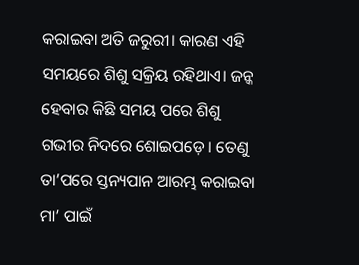କରାଇବା ଅତି ଜରୁରୀ। କାରଣ ଏହି ସମୟରେ ଶିଶୁ ସକ୍ରିୟ ରହିଥାଏ। ଜନ୍କ ହେବାର କିଛି ସମୟ ପରେ ଶିଶୁ ଗଭୀର ନିଦରେ ଶୋଇପଡ଼େ। ତେଣୁ ତା’ପରେ ସ୍ତନ୍ୟପାନ ଆରମ୍ଭ କରାଇବା ମା’ ପାଇଁ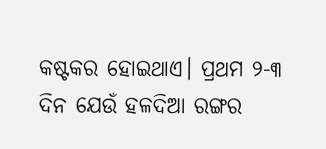କଷ୍ଟକର ହୋଇଥାଏ। ପ୍ରଥମ ୨-୩ ଦିନ ଯେଉଁ ହଳଦିଆ ରଙ୍ଗର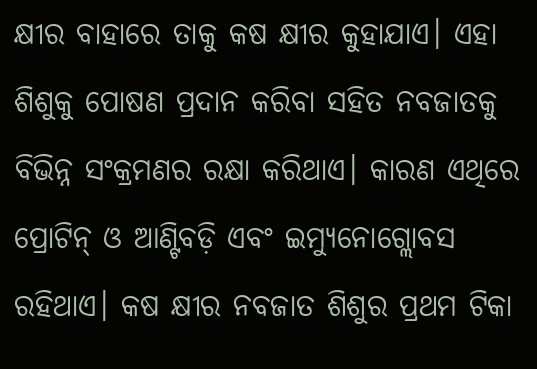କ୍ଷୀର ବାହାରେ ତାକୁ କଷ କ୍ଷୀର କୁହାଯାଏ। ଏହା ଶିଶୁକୁ ପୋଷଣ ପ୍ରଦାନ କରିବା ସହିତ ନବଜାତକୁ ବିଭିନ୍ନ ସଂକ୍ରମଣର ରକ୍ଷା କରିଥାଏ। କାରଣ ଏଥିରେ ପ୍ରୋଟିନ୍‌ ଓ ଆଣ୍ଟିବଡ଼ି ଏବଂ ଇମ୍ୟୁନୋଗ୍ଲୋବସ ରହିଥାଏ। କଷ କ୍ଷୀର ନବଜାତ ଶିଶୁର ପ୍ରଥମ ଟିକା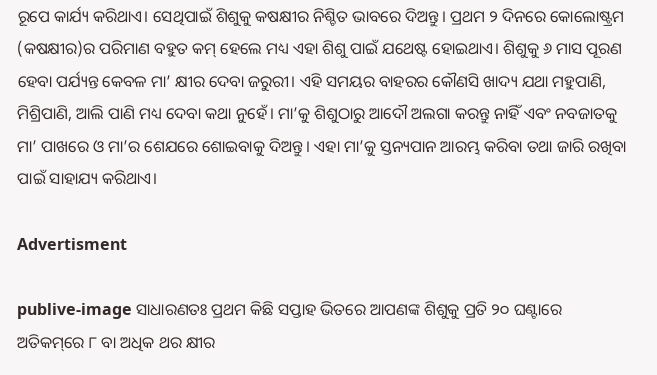ରୂପେ କାର୍ଯ୍ୟ କରିଥାଏ। ସେଥିପାଇଁ ଶିଶୁକୁ କଷକ୍ଷୀର ନିଶ୍ଚିତ ଭାବରେ ଦିଅନ୍ତୁ। ପ୍ରଥମ ୨ ଦିନରେ କୋଲୋଷ୍ଟ୍ରମ (କଷକ୍ଷୀର)ର ପରିମାଣ ବହୁତ କମ୍‌ ହେଲେ ମଧ୍ୟ ଏହା ଶିଶୁ ପାଇଁ ଯଥେଷ୍ଟ ହୋଇଥାଏ। ଶିଶୁକୁ ୬ ମାସ ପୂରଣ ହେବା ପର୍ଯ୍ୟନ୍ତ କେବଳ ମା’ କ୍ଷୀର ଦେବା ଜରୁରୀ। ଏହି ସମୟର ବାହରର କୌଣସି ଖାଦ୍ୟ ଯଥା ମହୁପାଣି, ମିଶ୍ରିପାଣି, ଆଲି ପାଣି ମଧ୍ୟ ଦେବା କଥା ନୁହେଁ। ମା’କୁ ଶିଶୁଠାରୁ ଆଦୌ ଅଲଗା କରନ୍ତୁ ନାହିଁ ଏବଂ ନବଜାତକୁ ମା’ ପାଖରେ ଓ ମା’ର ଶେଯରେ ଶୋଇବାକୁ ଦିଅନ୍ତୁ। ଏହା ମା’କୁ ସ୍ତନ୍ୟପାନ ଆରମ୍ଭ କରିବା ତଥା ଜାରି ରଖିବା ପାଇଁ ସାହାଯ୍ୟ କରିଥାଏ।

Advertisment

publive-image ସାଧାରଣତଃ ପ୍ରଥମ କିଛି ସପ୍ତାହ ଭିତରେ ଆପଣଙ୍କ ଶିଶୁକୁ ପ୍ରତି ୨୦ ଘଣ୍ଟାରେ ଅତିକମ୍‌ରେ ୮ ବା ଅଧିକ ଥର କ୍ଷୀର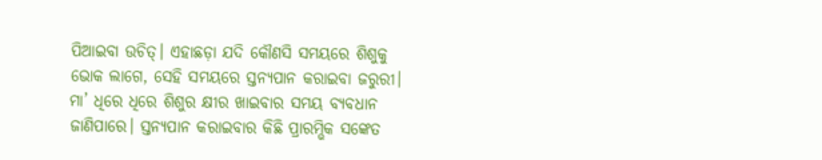ପିଆଇବା ଉଚିତ୍‌। ଏହାଛଡ଼ା ଯଦି କୌଣସି ସମୟରେ ଶିଶୁକୁ ଭୋକ ଲାଗେ, ସେହି ସମୟରେ ସ୍ତନ୍ୟପାନ କରାଇବା ଜରୁରୀ। ମା’ ଧିରେ ଧିରେ ଶିଶୁର କ୍ଷୀର ଖାଇବାର ସମୟ ବ୍ୟବଧାନ ଜାଣିପାରେ। ସ୍ତନ୍ୟପାନ କରାଇବାର କିଛି ପ୍ରାରମ୍ଭିକ ସଙ୍କେତ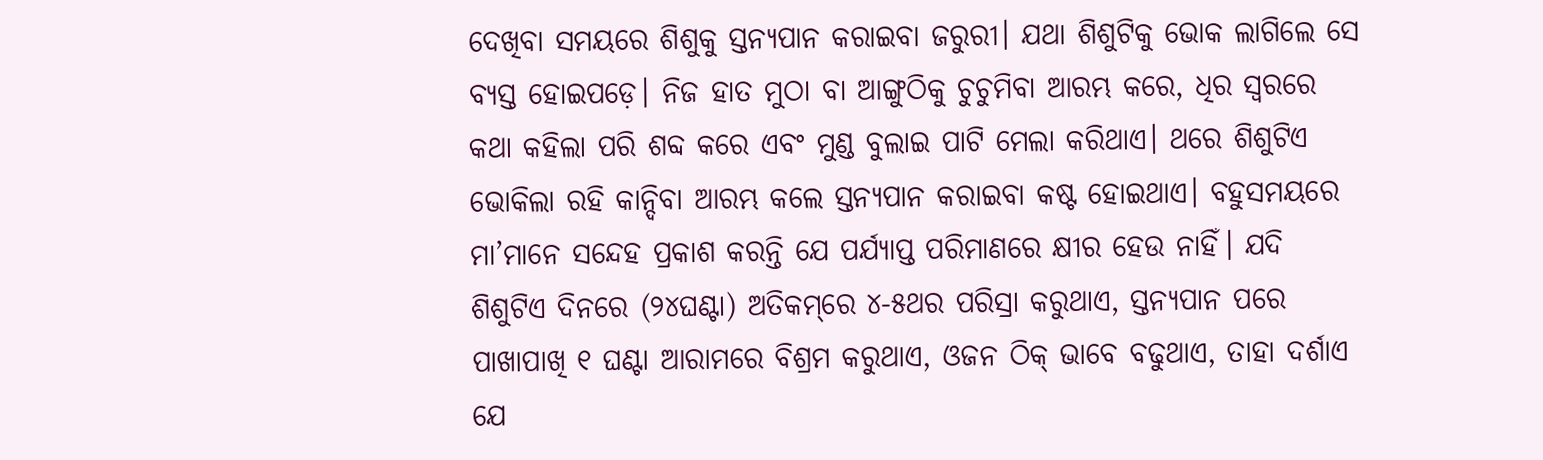ଦେଖିବା ସମୟରେ ଶିଶୁକୁ ସ୍ତନ୍ୟପାନ କରାଇବା ଜରୁରୀ। ଯଥା ଶିଶୁଟିକୁ ଭୋକ ଲାଗିଲେ ସେ ବ୍ୟସ୍ତ ହୋଇପଡ଼େ। ନିଜ ହାତ ମୁଠା ବା ଆଙ୍ଗୁଠିକୁ ଚୁଚୁମିବା ଆରମ୍ଭ କରେ, ଧିର ସ୍ବରରେ କଥା କହିଲା ପରି ଶବ୍ଦ କରେ ଏବଂ ମୁଣ୍ଡ ବୁଲାଇ ପାଟି ମେଲା କରିଥାଏ। ଥରେ ଶିଶୁଟିଏ ଭୋକିଲା ରହି କାନ୍ଦିବା ଆରମ୍ଭ କଲେ ସ୍ତନ୍ୟପାନ କରାଇବା କଷ୍ଟ ହୋଇଥାଏ। ବହୁସମୟରେ ମା’ମାନେ ସନ୍ଦେହ ପ୍ରକାଶ କରନ୍ତି ଯେ ପର୍ଯ୍ୟାପ୍ତ ପରିମାଣରେ କ୍ଷୀର ହେଉ ନାହିଁ। ଯଦି ଶିଶୁଟିଏ ଦିନରେ (୨୪ଘଣ୍ଟା) ଅତିକମ୍‌ରେ ୪-୫ଥର ପରିସ୍ରା କରୁଥାଏ, ସ୍ତନ୍ୟପାନ ପରେ ପାଖାପାଖି ୧ ଘଣ୍ଟା ଆରାମରେ ବିଶ୍ରମ କରୁଥାଏ, ଓଜନ ଠିକ୍‌ ଭାବେ ବଢୁଥାଏ, ତାହା ଦର୍ଶାଏ ଯେ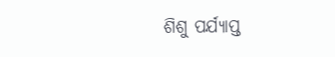ଶିଶୁ ପର୍ଯ୍ୟାପ୍ତ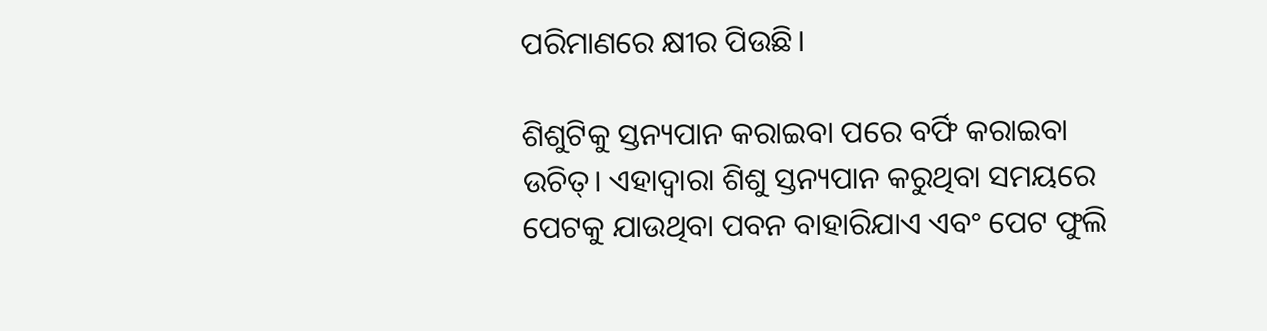ପରିମାଣରେ କ୍ଷୀର ପିଉଛି।

ଶିଶୁଟିକୁ ସ୍ତନ୍ୟପାନ କରାଇବା ପରେ ବର୍ଫି କରାଇବା ଉଚିତ୍‌। ଏହାଦ୍ବାରା ଶିଶୁ ସ୍ତନ୍ୟପାନ କରୁଥିବା ସମୟରେ ପେଟକୁ ଯାଉଥିବା ପବନ ବାହାରିଯାଏ ଏବଂ ପେଟ ଫୁଲି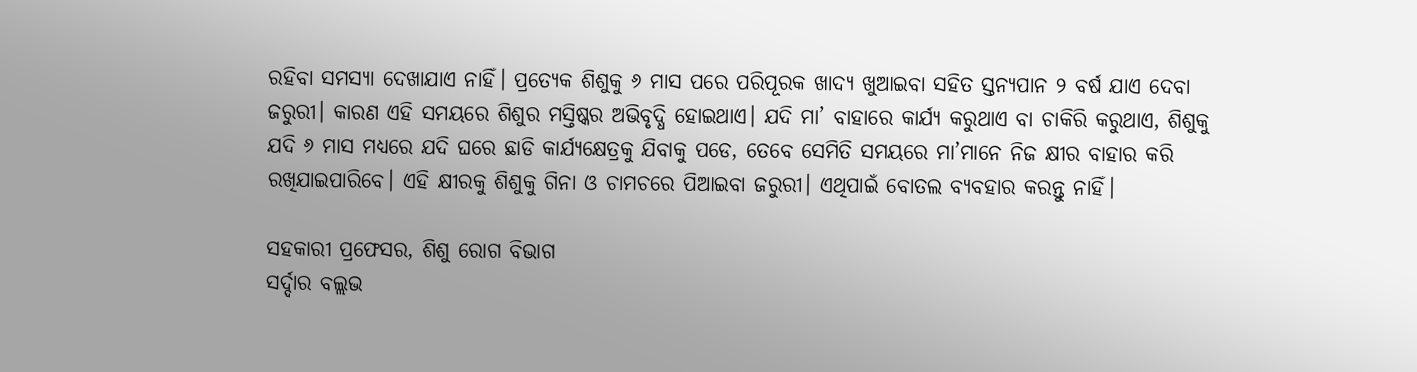ରହିବା ସମସ୍ୟା ଦେଖାଯାଏ ନାହିଁ। ପ୍ରତ୍ୟେକ ଶିଶୁକୁ ୬ ମାସ ପରେ ପରିପୂରକ ଖାଦ୍ୟ ଖୁଆଇବା ସହିତ ସ୍ତନ୍ୟପାନ ୨ ବର୍ଷ ଯାଏ ଦେବା ଜରୁରୀ। କାରଣ ଏହି ସମୟରେ ଶିଶୁର ମସ୍ତିଷ୍କର ଅଭିବୃଦ୍ଧି ହୋଇଥାଏ। ଯଦି ମା’ ବାହାରେ କାର୍ଯ୍ୟ କରୁଥାଏ ବା ଚାକିରି କରୁଥାଏ, ଶିଶୁକୁ ଯଦି ୬ ମାସ ମଧ୍ୟରେ ଯଦି ଘରେ ଛାଡି କାର୍ଯ୍ୟକ୍ଷେତ୍ରକୁ ଯିବାକୁ ପଡେ, ତେବେ ସେମିତି ସମୟରେ ମା’ମାନେ ନିଜ କ୍ଷୀର ବାହାର କରି ରଖିଯାଇପାରିବେ। ଏହି କ୍ଷୀରକୁ ଶିଶୁକୁ ଗିନା ଓ ଚାମଚରେ ପିଆଇବା ଜରୁରୀ। ଏଥିପାଇଁ ବୋତଲ ବ୍ୟବହାର କରନ୍ତୁ ନାହିଁ।

ସହକାରୀ ପ୍ରଫେସର, ଶିଶୁ ରୋଗ ବିଭାଗ
ସର୍ଦ୍ଦାର ବଲ୍ଲଭ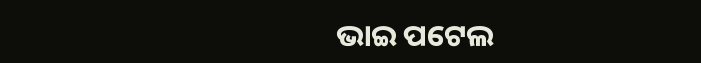ଭାଇ ପଟେଲ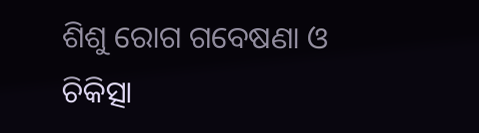ଶିଶୁ ରୋଗ ଗବେଷଣା ଓ ଚିକିତ୍ସା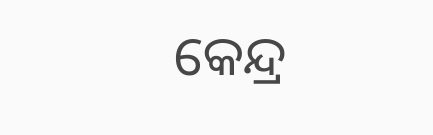କେନ୍ଦ୍ର